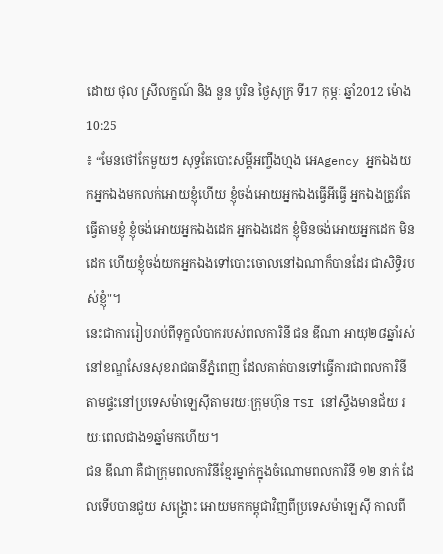ដោយ ថុល ស្រីលក្ខណ៍ និង នួន បូរិន ថ្ងៃសុក្រ ទី17 កុម្ភៈ ឆ្នាំ2012 ម៉ោង10:25
៖ “មែនថៅកែមួយៗ សុទ្ធតែបោះសម្តីអញ្ចឹងហ្មង អេAgency អ្នកឯងយកអ្នកឯងមកលក់អោយខ្ញុំហើយ ខ្ញុំចង់អោយអ្នកឯងធ្វើអីធ្វើ អ្នកឯងត្រូវតែធ្វើតាមខ្ញុំ ខ្ញុំចង់អោយអ្នកឯងដេក អ្នកឯងដេក ខ្ញុំមិនចង់អោយអ្នកដេក មិនដេក ហើយខ្ញុំចង់យកអ្នកឯងទៅបោះចោលនៅឯណាក៏បានដែរ ជាសិទ្ធិរបស់ខ្ញុំ"។
នេះជាការរៀបរាប់ពីទុក្ខលំបាករបស់ពលការិនី ជន ឌីណា អាយុ២៨ឆ្នាំរស់នៅខណ្ឌសែនសុខរាជធានីភ្នំពេញ ដែលគាត់បានទៅធ្វើការជាពលការិនីតាមផ្ទះនៅប្រទេសម៉ាឡេស៊ីតាមរយៈក្រុមហ៊ុន TSI នៅស្ទឹងមានជ័យ រយៈពេលជាង១ឆ្នាំមកហើយ។
ជន ឌីណា គឺជាក្រុមពលការិនីខ្មែរម្នាក់ក្នុងចំណោមពលការិនី ១២ នាក់ ដែលទើបបានជួយ សង្គ្រោះ អោយមកកម្ពុជាវិញពីប្រទេសម៉ាឡេស៊ី កាលពី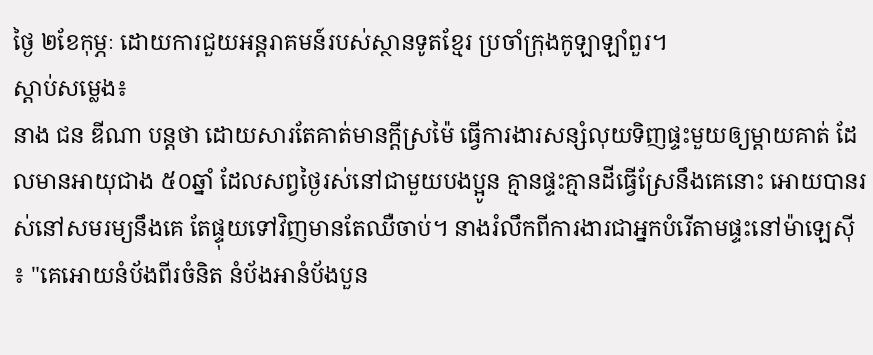ថ្ងៃ ២ខែកុម្ភៈ ដោយការជួយអន្តរាគមន៍របស់ស្ថានទូតខ្មែរ ប្រចាំក្រុងកូឡាឡាំពួរ។
ស្តាប់សម្លេង៖
នាង ជន ឌីណា បន្តថា ដោយសារតែគាត់មានក្តីស្រម៉ៃ ធ្វើការងារសន្សំលុយទិញផ្ទះមួយឲ្យម្តាយគាត់ ដែលមានអាយុជាង ៥០ឆ្នាំ ដែលសព្វថ្ងៃរស់នៅជាមួយបងប្អូន គ្មានផ្ទះគ្មានដីធ្វើស្រែនឹងគេនោះ អោយបានរស់នៅសមរម្យនឹងគេ តែផ្ទុយទៅវិញមានតែឈឺចាប់។ នាងរំលឹកពីការងារជាអ្នកបំរើតាមផ្ទះនៅម៉ាឡេស៊ី ៖ "គេអោយនំប័ងពីរចំនិត នំប័ងអានំប័ងបួន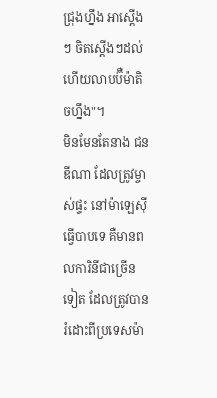ជ្រុងហ្នឹង អាស្តើងៗ ចិតស្តើងៗដល់ហើយលាបប៊ឺម៉ាតិចហ្នឹង"។
មិនមែនតែនាង ជន ឌីណា ដែលត្រូវម្ចាស់ផ្ទះ នៅម៉ាឡេស៊ីធ្វើបាបទេ គឺមានពលការិនីជាច្រើនទៀត ដែលត្រូវបានរំដោះពីប្រទេសម៉ា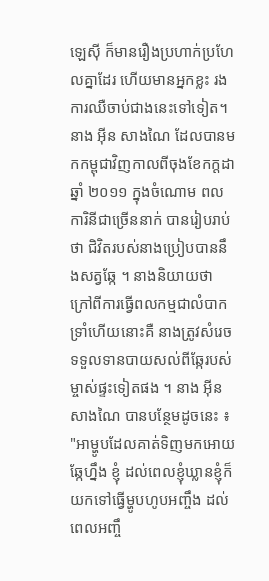ឡេស៊ី ក៏មានរឿងប្រហាក់ប្រហែលគ្នាដែរ ហើយមានអ្នកខ្លះ រងការឈឺចាប់ជាងនេះទៅទៀត។
នាង អ៊ីន សាងណៃ ដែលបានមកកម្ពុជាវិញកាលពីចុងខែកក្ដដា ឆ្នាំ ២០១១ ក្នុងចំណោម ពលការិនីជាច្រើននាក់ បានរៀបរាប់ថា ជិវិតរបស់នាងប្រៀបបាននឹងសត្វឆ្កែ ។ នាងនិយាយថា ក្រៅពីការធ្វើពលកម្មជាលំបាក ទ្រាំហើយនោះគឺ នាងត្រូវសំរេចទទួលទានបាយសល់ពីឆ្កែរបស់ម្ចាស់ផ្ទះទៀតផង ។ នាង អ៊ីន សាងណៃ បានបន្ថែមដូចនេះ ៖ "អាម្ហូបដែលគាត់ទិញមកអោយឆ្កែហ្នឹង ខ្ញុំ ដល់ពេលខ្ញុំឃ្លានខ្ញុំក៏យកទៅធ្វើម្ហូបហូបអញ្ចឹង ដល់ពេលអញ្ចឹ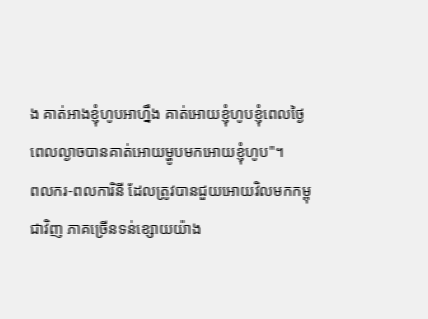ង គាត់អាងខ្ញុំហូបអាហ្នឹង គាត់អោយខ្ញុំហូបខ្ញុំពេលថ្ងៃ ពេលល្ងាចបានគាត់អោយម្ហូបមកអោយខ្ញុំហូប"។
ពលករ-ពលការិនី ដែលត្រូវបានជួយអោយវិលមកកម្ពុជាវិញ ភាគច្រើនទន់ខ្សោយយ៉ាង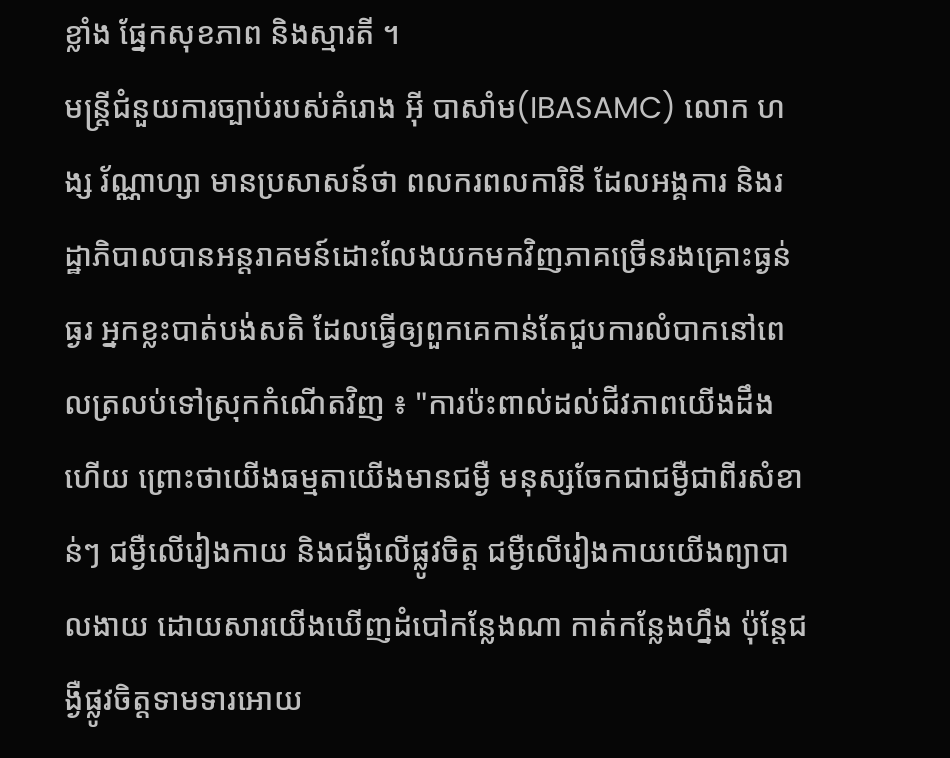ខ្លាំង ផ្នែកសុខភាព និងស្មារតី ។
មន្រ្តីជំនួយការច្បាប់របស់គំរោង អ៊ី បាសាំម(IBASAMC) លោក ហង្ស រ័ណ្ណាហ្សា មានប្រសាសន៍ថា ពលករពលការិនី ដែលអង្គការ និងរដ្ឋាភិបាលបានអន្តរាគមន៍ដោះលែងយកមកវិញភាគច្រើនរងគ្រោះធ្ងន់ធ្ងរ អ្នកខ្លះបាត់បង់សតិ ដែលធ្វើឲ្យពួកគេកាន់តែជួបការលំបាកនៅពេលត្រលប់ទៅស្រុកកំណើតវិញ ៖ "ការប៉ះពាល់ដល់ជីវភាពយើងដឹងហើយ ព្រោះថាយើងធម្មតាយើងមានជម្ងឺ មនុស្សចែកជាជម្ងឺជាពីរសំខាន់ៗ ជម្ងឺលើរៀងកាយ និងជង្ងឺលើផ្លូវចិត្ត ជម្ងឺលើរៀងកាយយើងព្យាបាលងាយ ដោយសារយើងឃើញដំបៅកន្លែងណា កាត់កន្លែងហ្នឹង ប៉ុន្តែជង្ងឺផ្លូវចិត្តទាមទារអោយ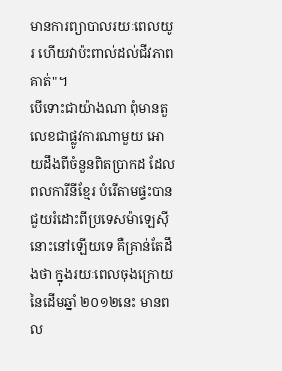មានការព្យាបាលរយៈពេលយូរ ហើយវាប៉ះពាល់ដល់ជីវភាពគាត់"។
បើទោះជាយ៉ាងណា ពុំមានតួលេខជាផ្លូវការណាមួយ អោយដឹងពីចំនួនពិតប្រាកដ ដែលពលការីនីខ្មែរ បំរើតាមផ្ទះបានជួយរំដោះពីប្រទេសម៉ាឡេស៊ីនោះនៅឡើយទេ គឺគ្រាន់តែដឹងថា ក្នុងរយៈពេលចុងក្រោយនៃដើមឆ្នាំ ២០១២នេះ មានពល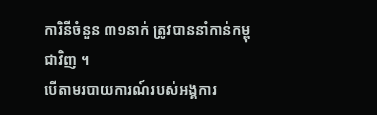ការិនីចំនួន ៣១នាក់ ត្រូវបាននាំកាន់កម្ពុជាវិញ ។
បើតាមរបាយការណ៍របស់អង្គការ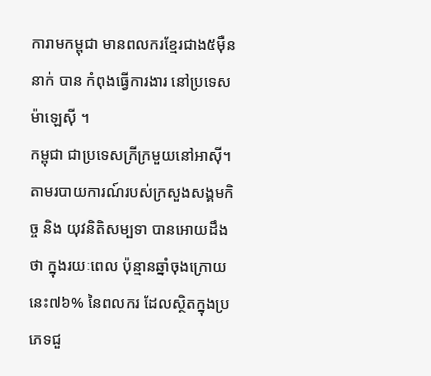ការាមកម្ពុជា មានពលករខ្មែរជាង៥ម៉ឺននាក់ បាន កំពុងធ្វើការងារ នៅប្រទេសម៉ាឡេស៊ី ។
កម្ពុជា ជាប្រទេសក្រីក្រមួយនៅអាស៊ី។ តាមរបាយការណ៍របស់ក្រសួងសង្គមកិច្ច និង យុវនិតិសម្បទា បានអោយដឹងថា ក្នុងរយៈពេល ប៉ុន្មានឆ្នាំចុងក្រោយនេះ៧៦% នៃពលករ ដែលស្ថិតក្នុងប្រភេទជួ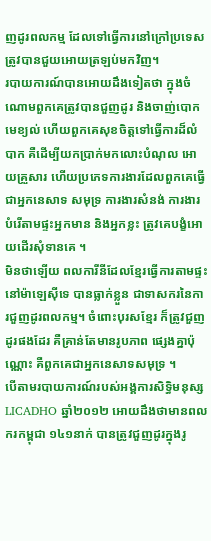ញដូរពលកម្ម ដែលទៅធ្វើការនៅក្រៅប្រទេស ត្រូវបានជួយអោយត្រឡប់មកវិញ។
របាយការណ៍បានអោយដឹងទៀតថា ក្នុងចំណោមពួកគេត្រូវបានជួញដូរ និងចាញ់បោកមេខ្យល់ ហើយពួកគេសុខចិត្តទៅធ្វើការដ៏លំបាក គឺដើម្បីយកប្រាក់មកលោះបំណុល អោយគ្រួសារ ហើយប្រភេទការងារដែលពួកគេធ្វើជាអ្នកនេសាទ សមុទ្រ ការងារសំនង់ ការងារបំរើតាមផ្ទះអ្នកមាន និងអ្នកខ្លះ ត្រូវគេបង្ខំអោយដើរសុំទានគេ ។
មិនថាឡើយ ពលការីនីដែលខ្មែរធ្វើការតាមផ្ទះនៅម៉ាឡេស៊ីទេ បានធ្លាក់ខ្លួន ជាទាសករនៃការជួញដូរពលកម្ម។ ចំពោះបុរសខ្មែរ ក៏ត្រូវជួញដូរផងដែរ គឺគ្រាន់តែមានរូបភាព ផ្សេងគ្នាប៉ុណ្ណោះ គឺពួកគេជាអ្នកនេសាទសមុទ្រ ។
បើតាមរបាយការណ៍របស់អង្គការសិទិ្ធមនុស្ស LICADHO ឆ្នាំ២០១២ អោយដឹងថាមានពលករកម្ពុជា ១៤១នាក់ បានត្រូវជួញដូរក្នុងរូ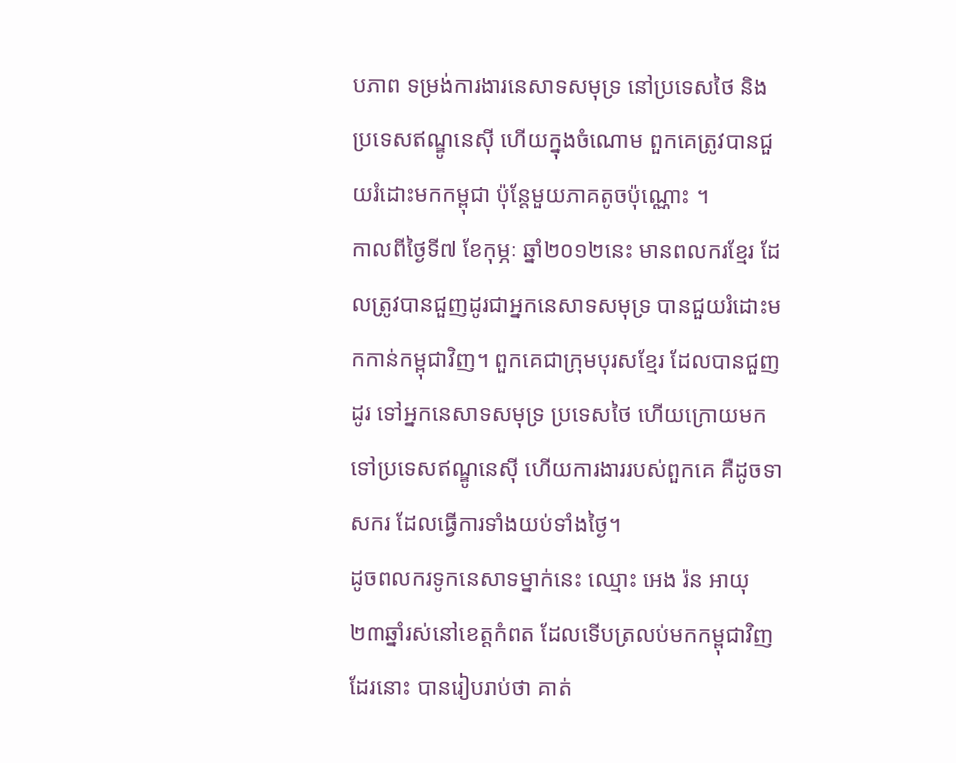បភាព ទម្រង់ការងារនេសាទសមុទ្រ នៅប្រទេសថៃ និងប្រទេសឥណ្ឌូនេស៊ី ហើយក្នុងចំណោម ពួកគេត្រូវបានជួយរំដោះមកកម្ពុជា ប៉ុន្តែមួយភាគតូចប៉ុណ្ណោះ ។
កាលពីថ្ងៃទី៧ ខែកុម្ភៈ ឆ្នាំ២០១២នេះ មានពលករខ្មែរ ដែលត្រូវបានជួញដូរជាអ្នកនេសាទសមុទ្រ បានជួយរំដោះមកកាន់កម្ពុជាវិញ។ ពួកគេជាក្រុមបុរសខ្មែរ ដែលបានជួញដូរ ទៅអ្នកនេសាទសមុទ្រ ប្រទេសថៃ ហើយក្រោយមកទៅប្រទេសឥណ្ឌូនេស៊ី ហើយការងាររបស់ពួកគេ គឺដូចទាសករ ដែលធ្វើការទាំងយប់ទាំងថ្ងៃ។
ដូចពលករទូកនេសាទម្នាក់នេះ ឈ្មោះ អេង រ៉ន អាយុ២៣ឆ្នាំរស់នៅខេត្តកំពត ដែលទើបត្រលប់មកកម្ពុជាវិញដែរនោះ បានរៀបរាប់ថា គាត់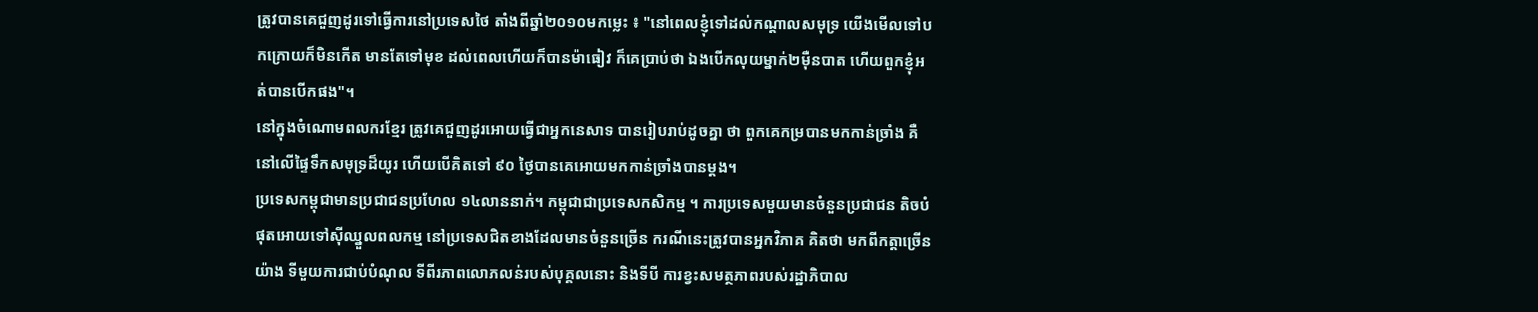ត្រូវបានគេជួញដូរទៅធ្វើការនៅប្រទេសថៃ តាំងពីឆ្នាំ២០១០មកម្លេះ ៖ "នៅពេលខ្ញុំទៅដល់កណ្តាលសមុទ្រ យើងមើលទៅបកក្រោយក៏មិនកើត មានតែទៅមុខ ដល់ពេលហើយក៏បានម៉ាធៀវ ក៏គេប្រាប់ថា ឯងបើកលុយម្នាក់២ម៉ឺនបាត ហើយពួកខ្ញុំអត់បានបើកផង"។
នៅក្នុងចំណោមពលករខ្មែរ ត្រូវគេជួញដូរអោយធ្វើជាអ្នកនេសាទ បានរៀបរាប់ដូចគ្នា ថា ពួកគេកម្របានមកកាន់ច្រាំង គឺនៅលើផ្ទៃទឹកសមុទ្រដ៏យូរ ហើយបើគិតទៅ ៩០ ថ្ងៃបានគេអោយមកកាន់ច្រាំងបានម្ដង។
ប្រទេសកម្ពុជាមានប្រជាជនប្រហែល ១៤លាននាក់។ កម្ពុជាជាប្រទេសកសិកម្ម ។ ការប្រទេសមួយមានចំនួនប្រជាជន តិចបំផុតអោយទៅស៊ីឈ្នួលពលកម្ម នៅប្រទេសជិតខាងដែលមានចំនួនច្រើន ករណីនេះត្រូវបានអ្នកវិភាគ គិតថា មកពីកត្តាច្រើនយ៉ាង ទីមួយការជាប់បំណុល ទីពីរភាពលោភលន់របស់បុគ្គលនោះ និងទីបី ការខ្វះសមត្ថភាពរបស់រដ្ឋាភិបាល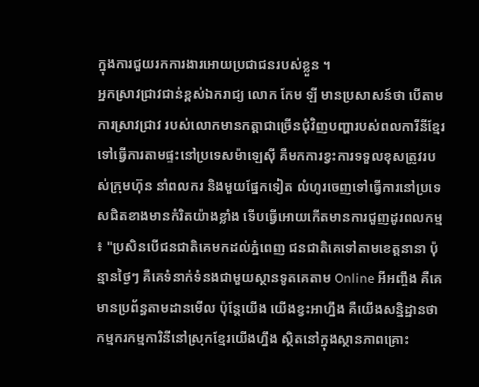ក្នុងការជួយរកការងារអោយប្រជាជនរបស់ខ្លួន ។
អ្នកស្រាវជ្រាវជាន់ខ្ពស់ឯករាជ្យ លោក កែម ឡី មានប្រសាសន៍ថា បើតាមការស្រាវជា្រវ របស់លោកមានកត្តាជាច្រើនជុំវិញបញ្ហារបស់ពលការីនីខ្មែរ ទៅធ្វើការតាមផ្ទះនៅប្រទេសម៉ាឡេស៊ី គឺមកការខ្វះការទទួលខុសត្រូវរបស់ក្រុមហ៊ុន នាំពលករ និងមួយផ្នែកទៀត លំហូរចេញទៅធ្វើការនៅប្រទេសជិតខាងមានកំរិតយ៉ាងខ្លាំង ទើបធ្វើអោយកើតមានការជួញដូរពលកម្ម ៖ "ប្រសិនបើជនជាតិគេមកដល់ភ្នំពេញ ជនជាតិគេទៅតាមខេត្តនានា ប៉ុន្មានថ្ងៃៗ គឺគេទំនាក់ទំនងជាមួយស្ថានទូតគេតាម Online អីអញ្ចឹង គឺគេមានប្រព័ន្ធតាមដានមើល ប៉ុន្តែយើង យើងខ្វះអាហ្នឹង គឺយើងសន្និដ្ឋានថា កម្មករកម្មការិនីនៅស្រុកខ្មែរយើងហ្នឹង ស្ថិតនៅក្នុងស្ថានភាពគ្រោះ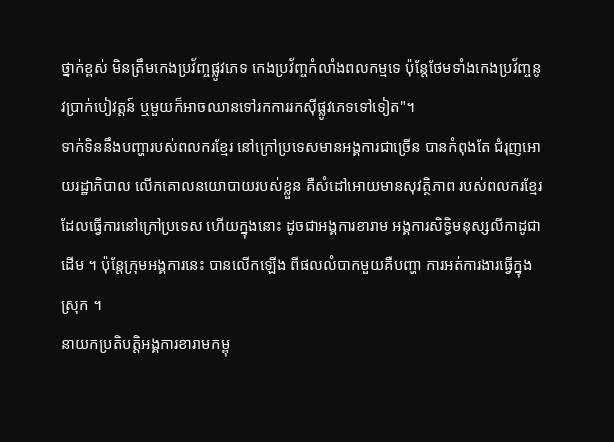ថ្នាក់ខ្ពស់ មិនត្រឹមកេងប្រវ័ញ្ចផ្លូវភេទ កេងប្រវ័ញ្ចកំលាំងពលកម្មទេ ប៉ុន្តែថែមទាំងកេងប្រវ័ញ្ចនូវប្រាក់បៀវត្តន៍ ឬមួយក៏អាចឈានទៅរកការរកស៊ីផ្លូវភេទទៅទៀត"។
ទាក់ទិននឹងបញ្ហារបស់ពលករខ្មែរ នៅក្រៅប្រទេសមានអង្គការជាច្រើន បានកំពុងតែ ជំរុញអោយរដ្ឋាភិបាល លើកគោលនយោបាយរបស់ខ្លួន គឺសំដៅអោយមានសុវត្ថិភាព របស់ពលករខ្មែរ ដែលធ្វើការនៅក្រៅប្រទេស ហើយក្នុងនោះ ដូចជាអង្គការខារាម អង្គការសិទិ្ធមនុស្សលីកាដូជាដើម ។ ប៉ុន្តែក្រុមអង្គការនេះ បានលើកឡើង ពីផលលំបាកមួយគឺបញ្ហា ការអត់ការងារធ្វើក្នុងស្រុក ។
នាយកប្រតិបត្តិអង្គការខារាមកម្ពុ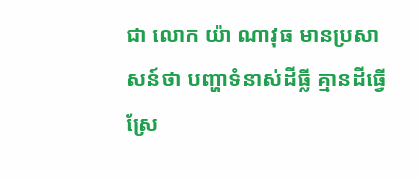ជា លោក យ៉ា ណាវុធ មានប្រសាសន៍ថា បញ្ហាទំនាស់ដីធ្លី គ្មានដីធ្វើស្រែ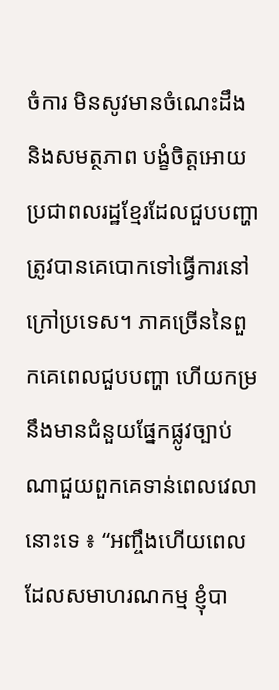ចំការ មិនសូវមានចំណេះដឹង និងសមត្ថភាព បង្ខំចិត្តអោយប្រជាពលរដ្ឋខ្មែរដែលជួបបញ្ហាត្រូវបានគេបោកទៅធ្វើការនៅក្រៅប្រទេស។ ភាគច្រើននៃពួកគេពេលជួបបញ្ហា ហើយកម្រនឹងមានជំនួយផ្នែកផ្លូវច្បាប់ណាជួយពួកគេទាន់ពេលវេលានោះទេ ៖ “អញ្ចឹងហើយពេលដែលសមាហរណកម្ម ខ្ញុំបា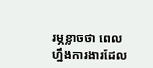រម្ភខ្លាចថា ពេលហ្នឹងការងារដែល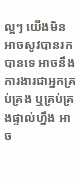ល្អៗ យើងមិនអាចសូវបានរកបានទេ អាចនឹងការងារជាអ្នកគ្រប់គ្រង ឬគ្រប់គ្រងផ្ទាល់ហ្នឹង អាច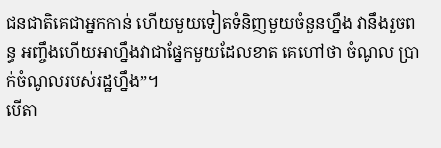ជនជាតិគេជាអ្នកកាន់ ហើយមួយទៀតទំនិញមួយចំនួនហ្នឹង វានឹងរួចពន្ធ អញ្ចឹងហើយអាហ្នឹងវាជាផ្នែកមួយដែលខាត គេហៅថា ចំណូល ប្រាក់ចំណូលរបស់រដ្ឋហ្នឹង”។
បើតា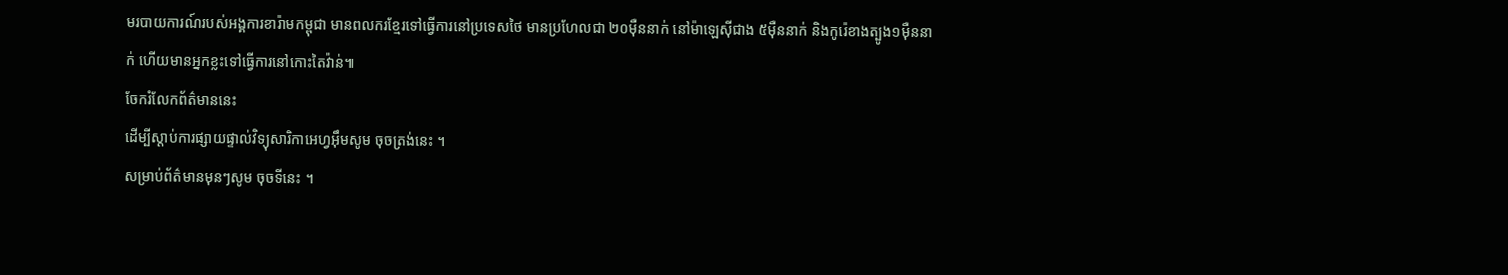មរបាយការណ៍របស់អង្គការខារ៉ាមកម្ពុជា មានពលករខ្មែរទៅធ្វើការនៅប្រទេសថៃ មានប្រហែលជា ២០ម៉ឺននាក់ នៅម៉ាឡេស៊ីជាង ៥ម៉ឺននាក់ និងកូរ៉េខាងត្បូង១ម៉ឺននាក់ ហើយមានអ្នកខ្លះទៅធ្វើការនៅកោះតៃវ៉ាន់៕
ចែករំលែកព័ត៌មាននេះ
ដើម្បីស្តាប់ការផ្សាយផ្ទាល់វិទ្យុសារិកាអេហ្វអ៊ឹមសូម ចុចត្រង់នេះ ។
សម្រាប់ព័ត៌មានមុនៗសូម ចុចទីនេះ ។